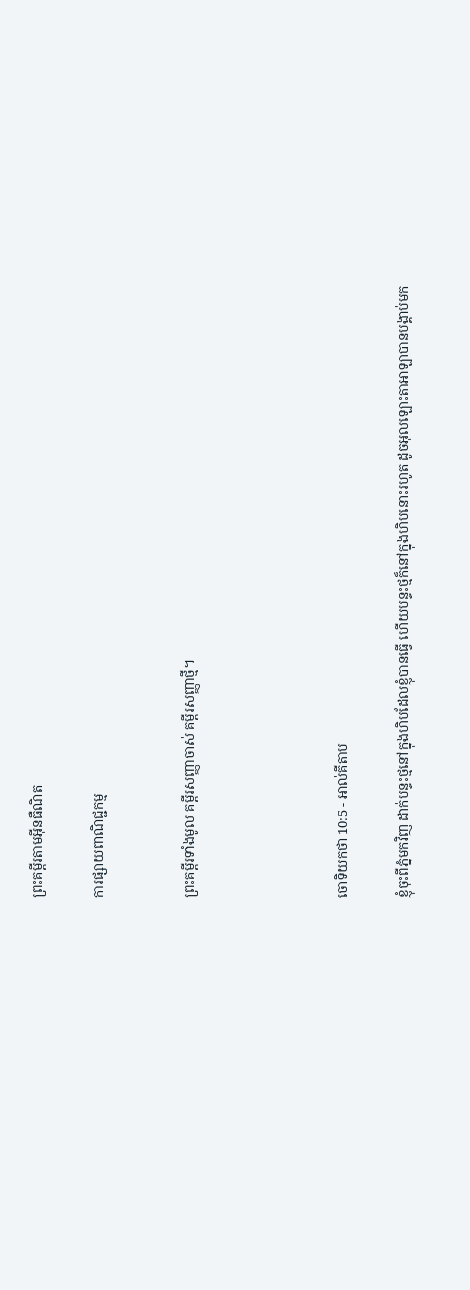ព្រះគម្ពីរតាមអ៊ីនធឺណិត

ការផ្សាយពាណិជ្ជកម្ម


ព្រះគម្ពីរទាំងមូល គម្ពីរសញ្ញាចាស់ គម្ពីរសញ្ញាថ្មី។




ចោទិយ‌កថា 10:5 - អាល់គីតាប

ខ្ញុំចុះពីភ្នំមកវិញ ដាក់បន្ទះថ្មនៅក្នុងហិបដែលខ្ញុំបានធ្វើ ហើយបន្ទះថ្មក៏នៅក្នុងហិបនោះរហូត ដូចអុលឡោះ‌តាអាឡាបានបង្គាប់មក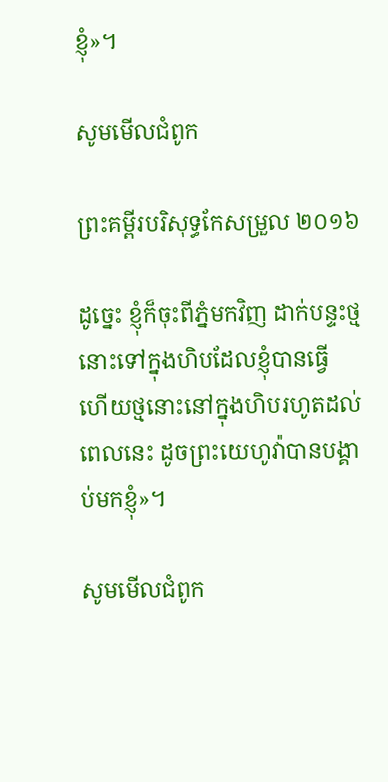ខ្ញុំ»។

សូមមើលជំពូក

ព្រះគម្ពីរបរិសុទ្ធកែសម្រួល ២០១៦

ដូច្នេះ ខ្ញុំក៏ចុះពីភ្នំមកវិញ ដាក់បន្ទះថ្មនោះទៅក្នុងហិបដែលខ្ញុំបានធ្វើ ហើយថ្មនោះនៅក្នុងហិបរហូតដល់ពេលនេះ ដូចព្រះ‌យេហូវ៉ាបានបង្គាប់មកខ្ញុំ»។

សូមមើលជំពូក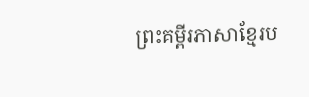ព្រះគម្ពីរភាសាខ្មែរប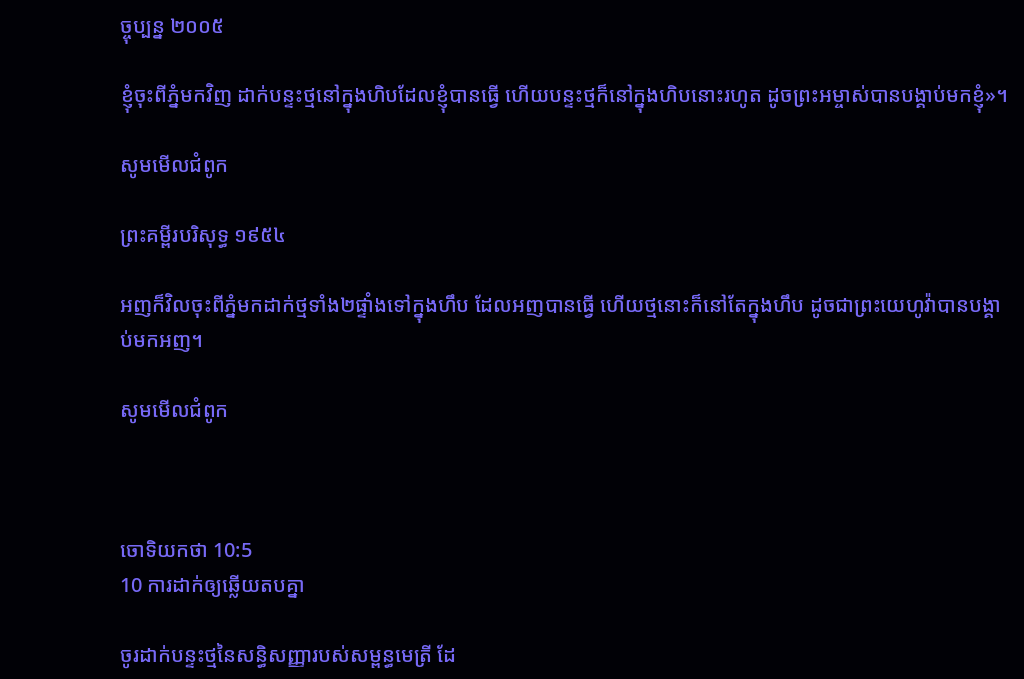ច្ចុប្បន្ន ២០០៥

ខ្ញុំចុះពីភ្នំមកវិញ ដាក់បន្ទះថ្មនៅក្នុងហិបដែលខ្ញុំបានធ្វើ ហើយបន្ទះថ្មក៏នៅក្នុងហិបនោះរហូត ដូចព្រះ‌អម្ចាស់បានបង្គាប់មកខ្ញុំ»។

សូមមើលជំពូក

ព្រះគម្ពីរបរិសុទ្ធ ១៩៥៤

អញក៏វិលចុះពីភ្នំមកដាក់ថ្មទាំង២ផ្ទាំងទៅក្នុងហឹប ដែលអញបានធ្វើ ហើយថ្មនោះក៏នៅតែក្នុងហឹប ដូចជាព្រះ‌យេហូវ៉ាបានបង្គាប់មកអញ។

សូមមើលជំពូក



ចោទិយ‌កថា 10:5
10 ការដាក់ឲ្យឆ្លើយតបគ្នា

ចូរដាក់បន្ទះថ្មនៃសន្ធិ‌សញ្ញារបស់សម្ពន្ធ‌មេត្រី ដែ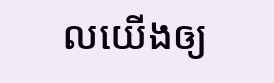លយើងឲ្យ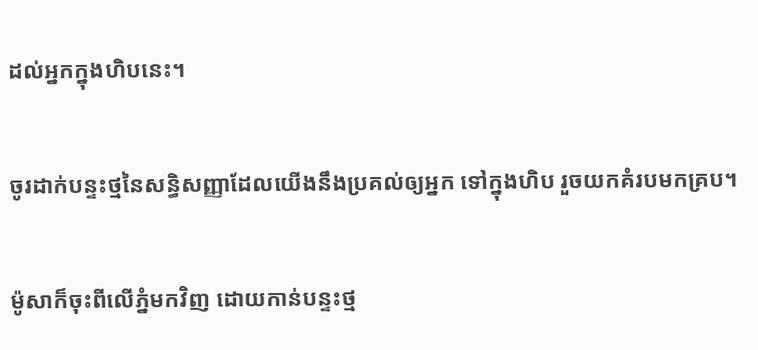ដល់អ្នកក្នុងហិបនេះ។


ចូរដាក់បន្ទះថ្មនៃសន្ធិ‌សញ្ញាដែលយើងនឹងប្រគល់ឲ្យអ្នក ទៅក្នុងហិប រួចយកគំរបមកគ្រប។


ម៉ូសាក៏ចុះពីលើភ្នំមកវិញ ដោយកាន់បន្ទះថ្ម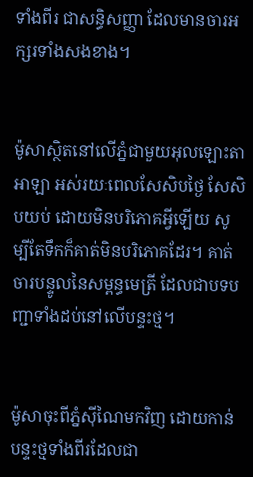ទាំងពីរ ជាសន្ធិ‌សញ្ញា ដែលមានចារអក្សរទាំងសងខាង។


ម៉ូសាស្ថិតនៅលើភ្នំជាមួយអុលឡោះ‌តាអាឡា អស់រយៈពេលសែ‌សិបថ្ងៃ សែ‌សិបយប់ ដោយមិនបរិភោគអ្វីឡើយ សូម្បីតែទឹកក៏គាត់មិនបរិភោគដែរ។ គាត់ចារបន្ទូលនៃសម្ពន្ធមេត្រី ដែលជាបទបញ្ជាទាំងដប់នៅលើបន្ទះថ្ម។


ម៉ូសាចុះពីភ្នំស៊ីណៃមកវិញ ដោយកាន់បន្ទះថ្មទាំងពីរដែលជា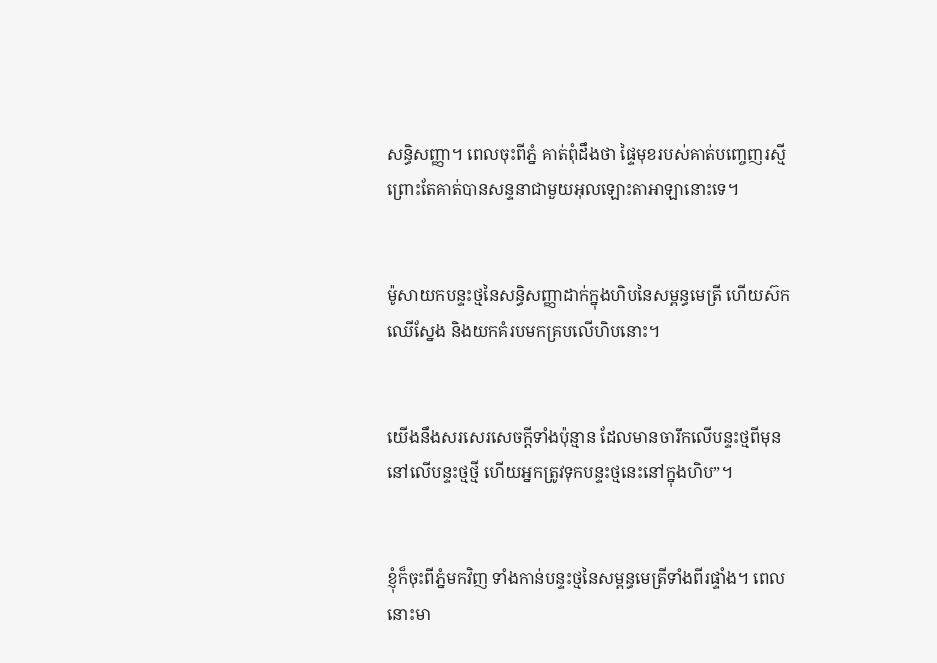សន្ធិ‌សញ្ញា។ ពេលចុះពីភ្នំ គាត់ពុំដឹងថា ផ្ទៃមុខរបស់គាត់បញ្ចេញរស្មី ព្រោះតែគាត់បានសន្ទនាជាមួយអុលឡោះ‌តាអាឡានោះទេ។


ម៉ូសាយកបន្ទះថ្មនៃសន្ធិ‌សញ្ញាដាក់ក្នុងហិបនៃសម្ពន្ធ‌មេត្រី ហើយស៊កឈើស្នែង និងយកគំរបមកគ្របលើហិបនោះ។


យើងនឹងសរសេរសេចក្តីទាំងប៉ុន្មាន ដែលមានចារឹកលើបន្ទះថ្មពីមុន នៅលើបន្ទះថ្មថ្មី ហើយអ្នកត្រូវទុកបន្ទះថ្មនេះនៅក្នុងហិប”។


ខ្ញុំក៏ចុះពីភ្នំមកវិញ ទាំងកាន់បន្ទះថ្មនៃសម្ពន្ធ‌មេត្រីទាំងពីរផ្ទាំង។ ពេលនោះមា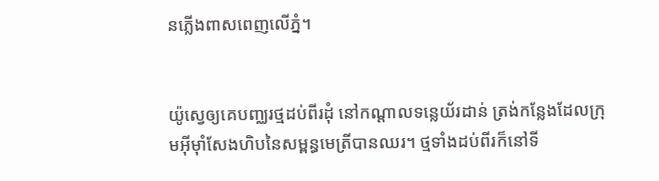នភ្លើងពាសពេញលើភ្នំ។


យ៉ូស្វេឲ្យគេបញ្ឈរថ្មដប់ពីរដុំ នៅកណ្តាលទន្លេយ័រដាន់ ត្រង់កន្លែងដែលក្រុមអ៊ីមុាំសែងហិបនៃសម្ពន្ធ‌មេត្រីបានឈរ។ ថ្មទាំងដប់ពីរក៏នៅទី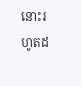នោះរហូតដ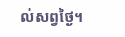ល់សព្វថ្ងៃ។